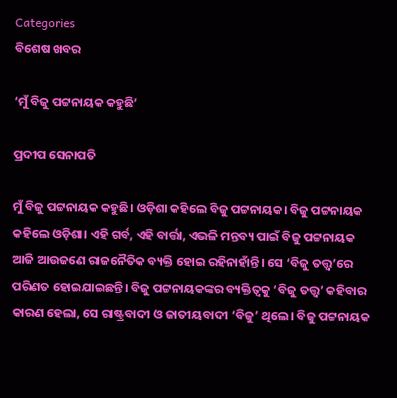Categories
ବିଶେଷ ଖବର

‘ମୁଁ ବିଜୁ ପଟ୍ଟନାୟକ କହୁଛି’

ପ୍ରଦୀପ ସେନାପତି

ମୁଁ ବିଜୁ ପଟ୍ଟନାୟକ କହୁଛି। ଓଡ଼ିଶା କହିଲେ ବିଜୁ ପଟ୍ଟନାୟକ। ବିଜୁ ପଟ୍ଟନାୟକ କହିଲେ ଓଡ଼ିଶା। ଏହି ଗର୍ବ, ଏହି ବାର୍ତ୍ତା, ଏଭଳି ମନ୍ତବ୍ୟ ପାଇଁ ବିଜୁ ପଟ୍ଟନାୟକ ଆଜି ଆଉଜଣେ ରାଜନୈତିକ ବ୍ୟକ୍ତି ହୋଇ ରହିନାହାଁନ୍ତି। ସେ ‘ବିଜୁ ତତ୍ତ୍ୱ’ରେ ପରିଣତ ହୋଇଯାଇଛନ୍ତି। ବିଜୁ ପଟ୍ଟନାୟକଙ୍କର ବ୍ୟକ୍ତିତ୍ୱକୁ ‘ବିଜୁ ତତ୍ତ୍ୱ’ କହିବାର କାରଣ ହେଲା, ସେ ରାଷ୍ଟ୍ରବାଦୀ ଓ ଜାତୀୟବାଦୀ ‘ବିଜୁ’ ଥିଲେ। ବିଜୁ ପଟ୍ଟନାୟକ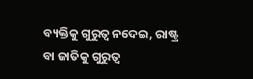ବ୍ୟକ୍ତିକୁ ଗୁରୁତ୍ୱ ନଦେଇ, ରାଷ୍ଟ୍ର ବା ଜାତିକୁ ଗୁରୁତ୍ୱ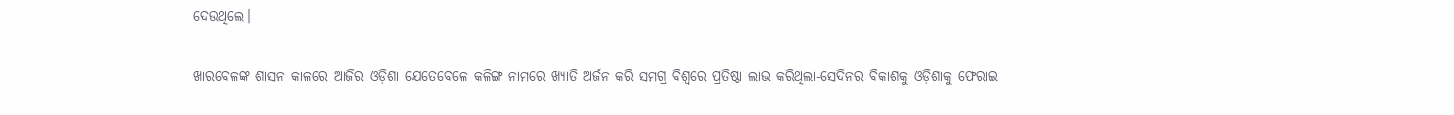ଦେଉଥିଲେ।

ଖାରବେଳଙ୍କ ଶାସନ କାଳରେ ଆଜିର ଓଡ଼ିଶା ଯେତେବେଳେ କଳିଙ୍ଗ ନାମରେ ଖ୍ୟାତି ଅର୍ଜନ କରି ସମଗ୍ର ବିଶ୍ୱରେ ପ୍ରତିଷ୍ଠା ଲାଭ କରିଥିଲା-ସେଦିନର ବିକାଶକୁ ଓଡ଼ିଶାକୁ ଫେରାଇ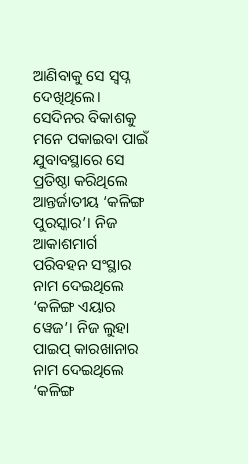ଆଣିବାକୁ ସେ ସ୍ୱପ୍ନ ଦେଖିଥିଲେ। ସେଦିନର ବିକାଶକୁ ମନେ ପକାଇବା ପାଇଁ ଯୁବାବସ୍ଥାରେ ସେ ପ୍ରତିଷ୍ଠା କରିଥିଲେ ଆନ୍ତର୍ଜାତୀୟ ‘କଳିଙ୍ଗ ପୁରସ୍କାର’। ନିଜ ଆକାଶମାର୍ଗ ପରିବହନ ସଂସ୍ଥାର ନାମ ଦେଇଥିଲେ ‘କଳିଙ୍ଗ ଏୟାର ୱେଜ’। ନିଜ ଲୁହା ପାଇପ୍ କାରଖାନାର ନାମ ଦେଇଥିଲେ ‘କଳିଙ୍ଗ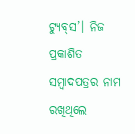ଟ୍ୟୁବ୍‌ସ’। ନିଜ ପ୍ରକାଶିତ ସମ୍ବାଦପତ୍ରର ନାମ ରଖିଥିଲେ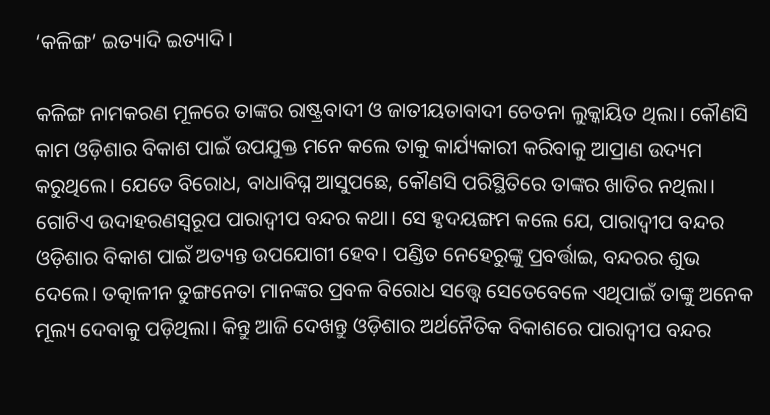‘କଳିଙ୍ଗ’ ଇତ୍ୟାଦି ଇତ୍ୟାଦି।

କଳିଙ୍ଗ ନାମକରଣ ମୂଳରେ ତାଙ୍କର ରାଷ୍ଟ୍ରବାଦୀ ଓ ଜାତୀୟତାବାଦୀ ଚେତନା ଲୁକ୍କାୟିତ ଥିଲା। କୌଣସି କାମ ଓଡ଼ିଶାର ବିକାଶ ପାଇଁ ଉପଯୁକ୍ତ ମନେ କଲେ ତାକୁ କାର୍ଯ୍ୟକାରୀ କରିବାକୁ ଆପ୍ରାଣ ଉଦ୍ୟମ କରୁଥିଲେ। ଯେତେ ବିରୋଧ, ବାଧାବିଘ୍ନ ଆସୁପଛେ, କୌଣସି ପରିସ୍ଥିତିରେ ତାଙ୍କର ଖାତିର ନଥିଲା। ଗୋଟିଏ ଉଦାହରଣସ୍ୱରୂପ ପାରାଦ୍ୱୀପ ବନ୍ଦର କଥା। ସେ ହୃଦୟଙ୍ଗମ କଲେ ଯେ, ପାରାଦ୍ୱୀପ ବନ୍ଦର ଓଡ଼ିଶାର ବିକାଶ ପାଇଁ ଅତ୍ୟନ୍ତ ଉପଯୋଗୀ ହେବ। ପଣ୍ଡିତ ନେହେରୁଙ୍କୁ ପ୍ରବର୍ତ୍ତାଇ, ବନ୍ଦରର ଶୁଭ ଦେଲେ। ତତ୍କାଳୀନ ତୁଙ୍ଗନେତା ମାନଙ୍କର ପ୍ରବଳ ବିରୋଧ ସତ୍ତ୍ୱେ ସେତେବେଳେ ଏଥିପାଇଁ ତାଙ୍କୁ ଅନେକ ମୂଲ୍ୟ ଦେବାକୁ ପଡ଼ିଥିଲା। କିନ୍ତୁ ଆଜି ଦେଖନ୍ତୁ ଓଡ଼ିଶାର ଅର୍ଥନୈତିକ ବିକାଶରେ ପାରାଦ୍ୱୀପ ବନ୍ଦର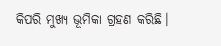କିପରି ମୁଖ୍ୟ ଭୂମିକା ଗ୍ରହଣ କରିଛି।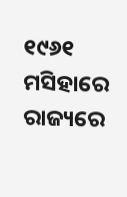୧୯୬୧ ମସିହାରେ ରାଜ୍ୟରେ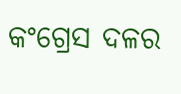କଂଗ୍ରେସ ଦଳର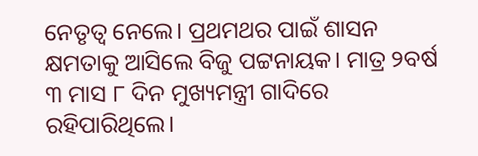ନେତୃତ୍ୱ ନେଲେ। ପ୍ରଥମଥର ପାଇଁ ଶାସନ କ୍ଷମତାକୁ ଆସିଲେ ବିଜୁ ପଟ୍ଟନାୟକ। ମାତ୍ର ୨ବର୍ଷ ୩ ମାସ ୮ ଦିନ ମୁଖ୍ୟମନ୍ତ୍ରୀ ଗାଦିରେ ରହିପାରିଥିଲେ।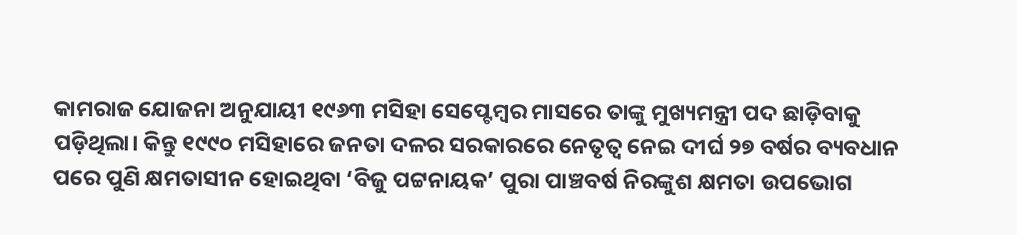କାମରାଜ ଯୋଜନା ଅନୁଯାୟୀ ୧୯୬୩ ମସିହା ସେପ୍ଟେମ୍ବର ମାସରେ ତାଙ୍କୁ ମୁଖ୍ୟମନ୍ତ୍ରୀ ପଦ ଛାଡ଼ିବାକୁ ପଡ଼ିଥିଲା। କିନ୍ତୁ ୧୯୯୦ ମସିହାରେ ଜନତା ଦଳର ସରକାରରେ ନେତୃତ୍ୱ ନେଇ ଦୀର୍ଘ ୨୭ ବର୍ଷର ବ୍ୟବଧାନ ପରେ ପୁଣି କ୍ଷମତାସୀନ ହୋଇଥିବା ‘ବିଜୁ ପଟ୍ଟନାୟକ’ ପୁରା ପାଞ୍ଚବର୍ଷ ନିରଙ୍କୁଶ କ୍ଷମତା ଉପଭୋଗ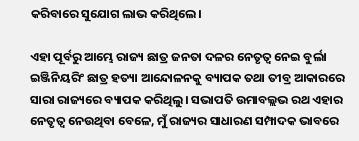କରିବାରେ ସୁଯୋଗ ଲାଭ କରିଥିଲେ।

ଏହା ପୂର୍ବରୁ ଆମ୍ଭେ ରାଜ୍ୟ ଛାତ୍ର ଜନତା ଦଳର ନେତୃତ୍ୱ ନେଇ ବୁର୍ଲା ଇଞ୍ଜିନିୟରିଂ ଛାତ୍ର ହତ୍ୟା ଆନ୍ଦୋଳନକୁ ବ୍ୟାପକ ତଥା ତୀବ୍ର ଆକାରରେ ସାରା ରାଜ୍ୟରେ ବ୍ୟାପକ କରିଥିଲୁ। ସଭାପତି ଉମାବଲ୍ଲଭ ରଥ ଏହାର ନେତୃତ୍ୱ ନେଉଥିବା ବେଳେ, ମୁଁ ରାଜ୍ୟର ସାଧାରଣ ସମ୍ପାଦକ ଭାବରେ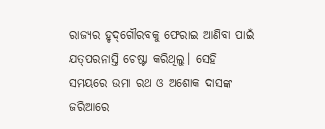ରାଜ୍ୟର ହୃଦ୍‌ଗୌରବକୁ ଫେରାଇ ଆଣିବା ପାଇଁ ଯତ୍‌ପରନାସ୍ତି ଚେଷ୍ଟା କରିଥିଲୁ। ସେହି ସମୟରେ ଉମା ରଥ ଓ ଅଶୋକ ଦାସଙ୍କ ଜରିଆରେ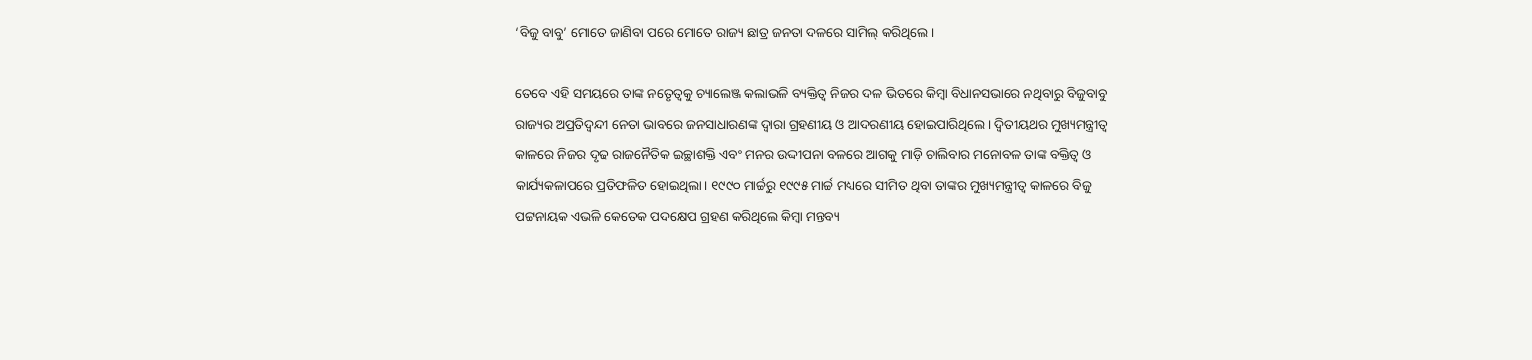‘ବିଜୁ ବାବୁ’ ମୋତେ ଜାଣିବା ପରେ ମୋତେ ରାଜ୍ୟ ଛାତ୍ର ଜନତା ଦଳରେ ସାମିଲ୍ କରିଥିଲେ।

ତେବେ ଏହି ସମୟରେ ତାଙ୍କ ନତେୃତ୍ୱକୁ ଚ୍ୟାଲେଞ୍ଜ କଲାଭଳି ବ୍ୟକ୍ତିତ୍ୱ ନିଜର ଦଳ ଭିତରେ କିମ୍ବା ବିଧାନସଭାରେ ନଥିବାରୁ ବିଜୁବାବୁ ରାଜ୍ୟର ଅପ୍ରତିଦ୍ୱନ୍ଦୀ ନେତା ଭାବରେ ଜନସାଧାରଣଙ୍କ ଦ୍ୱାରା ଗ୍ରହଣୀୟ ଓ ଆଦରଣୀୟ ହୋଇପାରିଥିଲେ। ଦ୍ୱିତୀୟଥର ମୁଖ୍ୟମନ୍ତ୍ରୀତ୍ୱ କାଳରେ ନିଜର ଦୃଢ ରାଜନୈତିକ ଇଚ୍ଛାଶକ୍ତି ଏବଂ ମନର ଉଦ୍ଦୀପନା ବଳରେ ଆଗକୁ ମାଡ଼ି ଚାଲିବାର ମନୋବଳ ତାଙ୍କ ବକ୍ତିତ୍ୱ ଓ କାର୍ଯ୍ୟକଳାପରେ ପ୍ରତିଫଳିତ ହୋଇଥିଲା। ୧୯୯୦ ମାର୍ଚ୍ଚରୁ ୧୯୯୫ ମାର୍ଚ୍ଚ ମଧ୍ୟରେ ସୀମିତ ଥିବା ତାଙ୍କର ମୁଖ୍ୟମନ୍ତ୍ରୀତ୍ୱ କାଳରେ ବିଜୁ ପଟ୍ଟନାୟକ ଏଭଳି କେତେକ ପଦକ୍ଷେପ ଗ୍ରହଣ କରିଥିଲେ କିମ୍ବା ମନ୍ତବ୍ୟ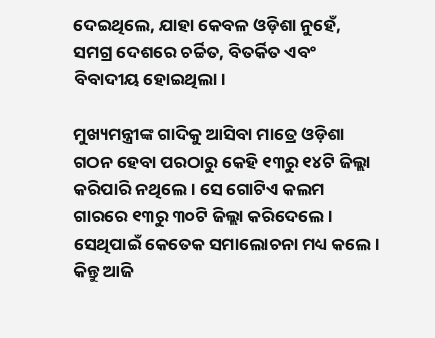ଦେଇଥିଲେ, ଯାହା କେବଳ ଓଡ଼ିଶା ନୁହେଁ, ସମଗ୍ର ଦେଶରେ ଚର୍ଚ୍ଚିତ, ବିତର୍କିତ ଏବଂ ବିବାଦୀୟ ହୋଇଥିଲା।

ମୁଖ୍ୟମନ୍ତ୍ରୀଙ୍କ ଗାଦିକୁ ଆସିବା ମାତ୍ରେ ଓଡ଼ିଶା ଗଠନ ହେବା ପରଠାରୁ କେହି ୧୩ରୁ ୧୪ଟି ଜିଲ୍ଲା କରିପାରି ନଥିଲେ। ସେ ଗୋଟିଏ କଲମ ଗାରରେ ୧୩ରୁ ୩୦ଟି ଜିଲ୍ଲା କରିଦେଲେ। ସେଥିପାଇଁ କେତେକ ସମାଲୋଚନା ମଧ୍ୟ କଲେ। କିନ୍ତୁ ଆଜି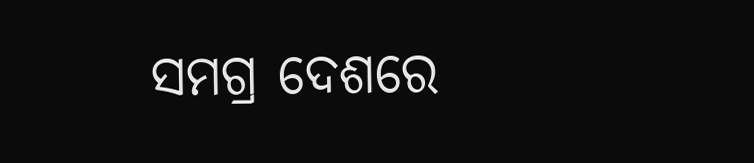ସମଗ୍ର ଦେଶରେ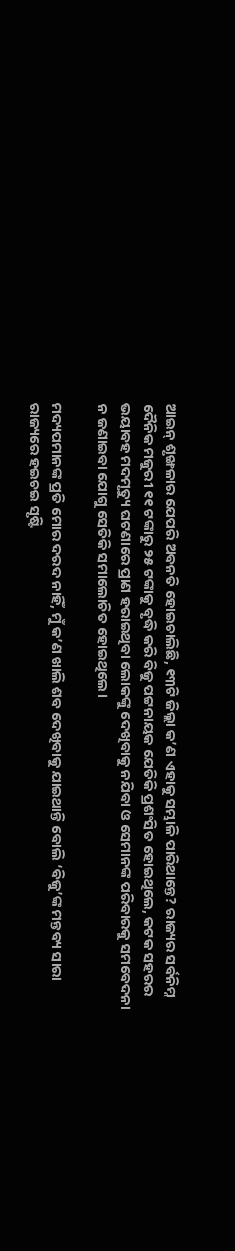ଆଇନ୍ ଶୃଙ୍ଖଳାର ଯେପରି ଅବନତି ହୋଇଚାଲିଛି, ୧୩ଟି ଜିଲ୍ଲା କ’ଣ ଏହାକୁ ସମ୍ଭାଳି ପାରିଥାନ୍ତେ? ରାଜ୍ୟର ସର୍ବନିମ୍ନ ଦୈନିକ ମଜୁରୀ ୧୧ ଟଙ୍କାରୁ ୨୫ ଟଙ୍କାକୁ ବୃଦ୍ଧି କରି ବିଜୁ ପଟ୍ଟନାୟକ ଯେତିକି ପ୍ରଶଂସିତ ହୋଇଥିଲେ, କଟକ ସହରର ଭୟାବହ ମଦମୃତ୍ୟୁ ଘଟଣାରେ ପ୍ରାଣ ହରାଇଥିବା ଲୋକଙ୍କୁ ଦେଖିବାକୁ ନଯିବା ଓ ସେମାନଙ୍କ ପରିବାରକୁ ସମବେଦନା ନ ଜଣାଇବା ଯୋଗୁ ସେତିକି ସମାଲୋଚିତ ହୋଇଥିଲେ।

ମଦ୍ୟପମାନଙ୍କ ପ୍ରତି ମୋର ଦରଦ ନାହିଁ, ମୁଁ କ’ଣ ଖାଲି ଶବ ଦେଖିବାକୁ ଯାଇଥାନ୍ତି ବୋଲି ‘ବିଜୁ’ଙ୍କ ମନ୍ତବ୍ୟ ସାରା ରାଜ୍ୟରେ ହଇଚଇ ସୃଷ୍ଟି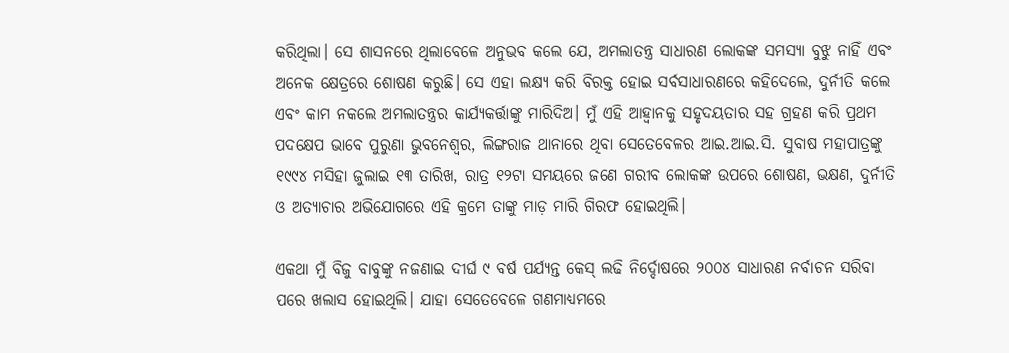କରିଥିଲା। ସେ ଶାସନରେ ଥିଲାବେଳେ ଅନୁଭବ କଲେ ଯେ, ଅମଲାତନ୍ତ୍ର ସାଧାରଣ ଲୋକଙ୍କ ସମସ୍ୟା ବୁଝୁ ନାହିଁ ଏବଂ ଅନେକ କ୍ଷେତ୍ରରେ ଶୋଷଣ କରୁଛି। ସେ ଏହା ଲକ୍ଷ୍ୟ କରି ବିରକ୍ତ ହୋଇ ସର୍ବସାଧାରଣରେ କହିଦେଲେ, ଦୁର୍ନୀତି କଲେ ଏବଂ କାମ ନକଲେ ଅମଲାତନ୍ତ୍ରର କାର୍ଯ୍ୟକର୍ତ୍ତାଙ୍କୁ ମାରିଦିଅ। ମୁଁ ଏହି ଆହ୍ୱାନକୁ ସହୃଦୟତାର ସହ ଗ୍ରହଣ କରି ପ୍ରଥମ ପଦକ୍ଷେପ ଭାବେ ପୁରୁଣା ଭୁବନେଶ୍ୱର, ଲିଙ୍ଗରାଜ ଥାନାରେ ଥିବା ସେତେବେଳର ଆଇ.ଆଇ.ସି. ସୁବାଷ ମହାପାତ୍ରଙ୍କୁ ୧୯୯୪ ମସିହା ଜୁଲାଇ ୧୩ ତାରିଖ, ରାତ୍ର ୧୨ଟା ସମୟରେ ଜଣେ ଗରୀବ ଲୋକଙ୍କ ଉପରେ ଶୋଷଣ, ଭକ୍ଷଣ, ଦୁର୍ନୀତି ଓ ଅତ୍ୟାଚାର ଅଭିଯୋଗରେ ଏହି କ୍ରମେ ତାଙ୍କୁ ମାଡ଼ ମାରି ଗିରଫ ହୋଇଥିଲି।

ଏକଥା ମୁଁ ବିଜୁ ବାବୁଙ୍କୁ ନଜଣାଇ ଦୀର୍ଘ ୯ ବର୍ଷ ପର୍ଯ୍ୟନ୍ତ କେସ୍ ଲଢି ନିର୍ଦ୍ଦୋଷରେ ୨୦୦୪ ସାଧାରଣ ନର୍ବାଚନ ସରିବା ପରେ ଖଲାସ ହୋଇଥିଲି। ଯାହା ସେତେବେଳେ ଗଣମାଧ୍ୟମରେ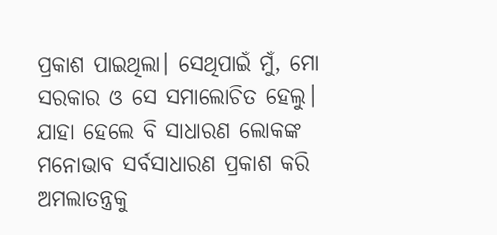ପ୍ରକାଶ ପାଇଥିଲା। ସେଥିପାଇଁ ମୁଁ, ମୋ ସରକାର ଓ ସେ ସମାଲୋଚିତ ହେଲୁ। ଯାହା ହେଲେ ବି ସାଧାରଣ ଲୋକଙ୍କ ମନୋଭାବ ସର୍ବସାଧାରଣ ପ୍ରକାଶ କରି ଅମଲାତନ୍ତ୍ରକୁ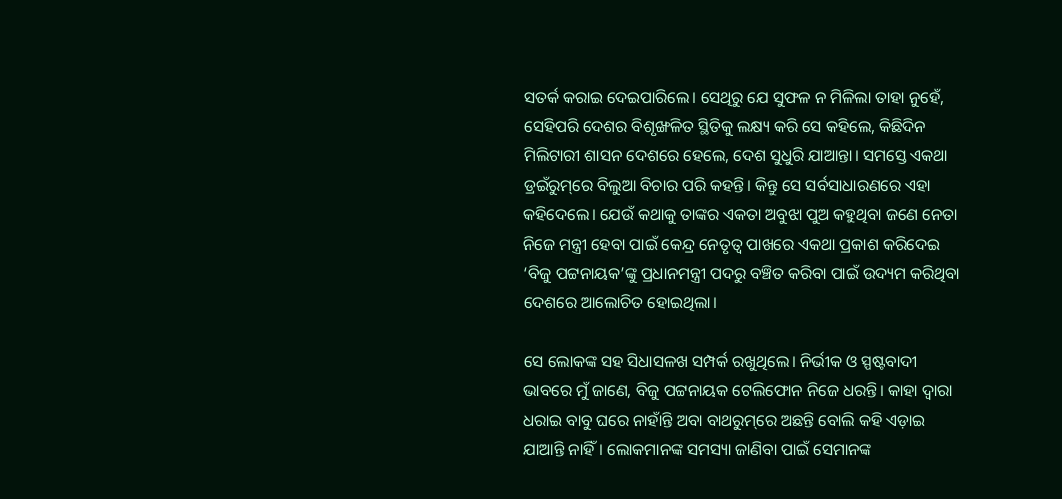ସତର୍କ କରାଇ ଦେଇପାରିଲେ। ସେଥିରୁ ଯେ ସୁଫଳ ନ ମିଳିଲା ତାହା ନୁହେଁ, ସେହିପରି ଦେଶର ବିଶୃଙ୍ଖଳିତ ସ୍ଥିତିକୁ ଲକ୍ଷ୍ୟ କରି ସେ କହିଲେ, କିଛିଦିନ ମିଲିଟାରୀ ଶାସନ ଦେଶରେ ହେଲେ, ଦେଶ ସୁଧୁରି ଯାଆନ୍ତା। ସମସ୍ତେ ଏକଥା ଡ୍ରଇଁରୁମ୍‌ରେ ବିଲୁଆ ବିଚାର ପରି କହନ୍ତି। କିନ୍ତୁ ସେ ସର୍ବସାଧାରଣରେ ଏହା କହିଦେଲେ। ଯେଉଁ କଥାକୁ ତାଙ୍କର ଏକତା ଅବୁଝା ପୁଅ କହୁଥିବା ଜଣେ ନେତା ନିଜେ ମନ୍ତ୍ରୀ ହେବା ପାଇଁ କେନ୍ଦ୍ର ନେତୃତ୍ୱ ପାଖରେ ଏକଥା ପ୍ରକାଶ କରିଦେଇ ‘ବିଜୁ ପଟ୍ଟନାୟକ’ଙ୍କୁ ପ୍ରଧାନମନ୍ତ୍ରୀ ପଦରୁ ବଞ୍ଚିତ କରିବା ପାଇଁ ଉଦ୍ୟମ କରିଥିବା ଦେଶରେ ଆଲୋଚିତ ହୋଇଥିଲା।

ସେ ଲୋକଙ୍କ ସହ ସିଧାସଳଖ ସମ୍ପର୍କ ରଖୁଥିଲେ। ନିର୍ଭୀକ ଓ ସ୍ପଷ୍ଟବାଦୀ ଭାବରେ ମୁଁ ଜାଣେ, ବିଜୁ ପଟ୍ଟନାୟକ ଟେଲିଫୋନ ନିଜେ ଧରନ୍ତି। କାହା ଦ୍ୱାରା ଧରାଇ ବାବୁ ଘରେ ନାହାଁନ୍ତି ଅବା ବାଥରୁମ୍‌ରେ ଅଛନ୍ତି ବୋଲି କହି ଏଡ଼ାଇ ଯାଆନ୍ତି ନାହିଁ। ଲୋକମାନଙ୍କ ସମସ୍ୟା ଜାଣିବା ପାଇଁ ସେମାନଙ୍କ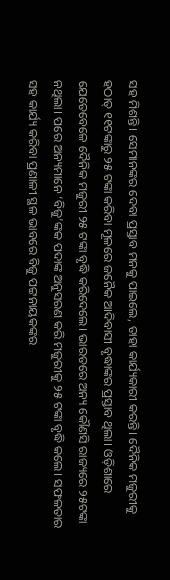ସହ ମିଶନ୍ତି। ସେମାନଙ୍କର ଦେବା ପ୍ରସ୍ତାବ ମନକୁ ପାଇଲେ, ତାହା କାର୍ଯ୍ୟକାରୀ କରନ୍ତି। ଦୈନିକ ମଜୁରୀକୁ ହଠାତ୍ ୧୧ଟଙ୍କାରୁ ୨୫ ଟଙ୍କା କରିବା ମୂଳରେ ଜନୈକ ଆଦିବାସୀ ବୃଦ୍ଧାଙ୍କର ପ୍ରସ୍ତାବ ଥିଲା। ଓଡ଼ିଶାରେ ଯେତେବେଳେ ଦୈନିକ ମଜୁରୀ ୨୫ ଟଙ୍କା ବୃଦ୍ଧି କରିଦେଲେ। ଭାରତରେ ଅନ୍ୟ କୌଣସି ରାଜ୍ୟରେ ୨୫ଟଙ୍କା ନଥିଲା। ପରେ ଅନ୍ୟମାନେ ‘ବିଜୁ’ଙ୍କକ ପଦାଙ୍କ ଅନୁସରଣ କରି ମଜୁରୀକୁ ୨୫ ଟଙ୍କା ବୃଦ୍ଧି କଲେ। ସଫଳତାର ସହ କାର୍ଯ୍ୟ କରିବା ପ୍ରଣାଳୀ ସ୍ଥଳ ଭାବରେ ବିଜୁ ପଟ୍ଟନାୟକଙ୍କର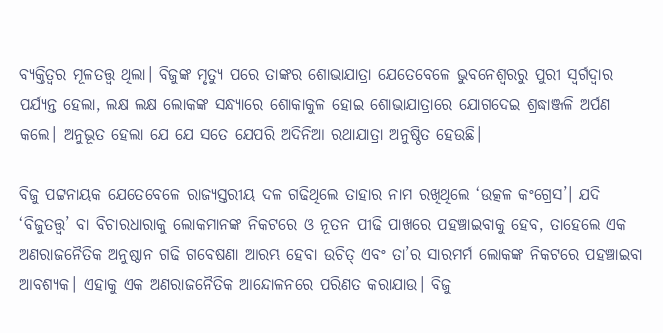ବ୍ୟକ୍ତିତ୍ୱର ମୂଳତତ୍ତ୍ୱ ଥିଲା। ବିଜୁଙ୍କ ମୃତ୍ୟୁ ପରେ ତାଙ୍କର ଶୋଭାଯାତ୍ରା ଯେତେବେଳେ ଭୁବନେଶ୍ୱରରୁ ପୁରୀ ସ୍ୱର୍ଗଦ୍ୱାର ପର୍ଯ୍ୟନ୍ତ ହେଲା, ଲକ୍ଷ ଲକ୍ଷ ଲୋକଙ୍କ ସନ୍ଧ୍ୟାରେ ଶୋକାକୁଳ ହୋଇ ଶୋଭାଯାତ୍ରାରେ ଯୋଗଦେଇ ଶ୍ରଦ୍ଧାଞ୍ଜଳି ଅର୍ପଣ କଲେ। ଅନୁଭୂତ ହେଲା ଯେ ଯେ ସତେ ଯେପରି ଅଦିନିଆ ରଥାଯାତ୍ରା ଅନୁଷ୍ଠିତ ହେଉଛି।

ବିଜୁ ପଟ୍ଟନାୟକ ଯେତେବେଳେ ରାଜ୍ୟସ୍ତରୀୟ ଦଳ ଗଢିଥିଲେ ତାହାର ନାମ ରଖିଥିଲେ ‘ଉତ୍କଳ କଂଗ୍ରେସ’। ଯଦି ‘ବିଜୁତତ୍ତ୍ୱ’ ବା ବିଚାରଧାରାକୁ ଲୋକମାନଙ୍କ ନିକଟରେ ଓ ନୂତନ ପୀଢି ପାଖରେ ପହଞ୍ଚାଇବାକୁ ହେବ, ତାହେଲେ ଏକ ଅଣରାଜନୈତିକ ଅନୁଷ୍ଠାନ ଗଢି ଗବେଷଣା ଆରମ୍ଭ ହେବା ଉଚିତ୍ ଏବଂ ତା’ର ସାରମର୍ମ ଲୋକଙ୍କ ନିକଟରେ ପହଞ୍ଚାଇବା ଆବଶ୍ୟକ। ଏହାକୁ ଏକ ଅଣରାଜନୈତିକ ଆନ୍ଦୋଳନରେ ପରିଣତ କରାଯାଉ। ବିଜୁ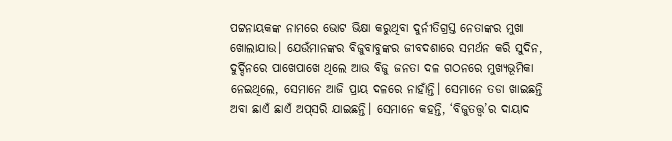ପଟ୍ଟନାୟକଙ୍କ ନାମରେ ଭୋଟ ଭିକ୍ଷା କରୁଥିବା ଦୁର୍ନୀତିଗ୍ରସ୍ତ ନେତାଙ୍କର ମୁଖା ଖୋଲାଯାଉ। ଯେଉଁମାନଙ୍କର ବିଜୁବାବୁଙ୍କର ଜୀବଦଶାରେ ସମର୍ଥନ କରି ସୁଦିନ, ଦୁର୍ଦ୍ଦିନରେ ପାଖେପାଖେ ଥିଲେ ଆଉ ବିଜୁ ଜନତା ଦଳ ଗଠନରେ ମୁଖ୍ୟଭୂମିକା ନେଇଥିଲେ, ସେମାନେ ଆଜି ପ୍ରାୟ ଦଳରେ ନାହାଁନ୍ତି। ସେମାନେ ତଡା ଖାଇଛନ୍ତି ଅବା ଛାଏଁ ଛାଏଁ ଅପ୍‌ସରି ଯାଇଛନ୍ତି। ସେମାନେ କହନ୍ତି, ‘ବିଜୁତତ୍ତ୍ୱ’ର ଦାୟାଦ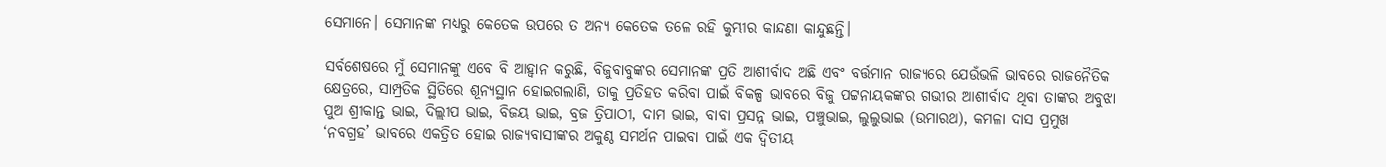ସେମାନେ। ସେମାନଙ୍କ ମଧ୍ୟରୁ କେତେକ ଉପରେ ତ ଅନ୍ୟ କେତେକ ତଳେ ରହି କୁମ୍ଭୀର କାନ୍ଦଣା କାନ୍ଦୁଛନ୍ତି।

ସର୍ବଶେଷରେ ମୁଁ ସେମାନଙ୍କୁ ଏବେ ବି ଆହ୍ୱାନ କରୁଛି, ବିଜୁବାବୁଙ୍କର ସେମାନଙ୍କ ପ୍ରତି ଆଶୀର୍ବାଦ ଅଛି ଏବଂ ବର୍ତ୍ତମାନ ରାଜ୍ୟରେ ଯେଉଁଭଳି ଭାବରେ ରାଜନୈତିକ କ୍ଷେତ୍ରରେ, ସାମ୍ପ୍ରତିକ ସ୍ଥିତିରେ ଶୂନ୍ୟସ୍ଥାନ ହୋଇଗଲାଣି, ତାକୁ ପ୍ରତିହତ କରିବା ପାଇଁ ବିକଳ୍ପ ଭାବରେ ବିଜୁ ପଟ୍ଟନାୟକଙ୍କର ଗଭୀର ଆଶୀର୍ବାଦ ଥିବା ତାଙ୍କର ଅବୁଝା ପୁଅ ଶ୍ରୀକାନ୍ତ ଭାଇ, ଦିଲ୍ଲୀପ ଭାଇ, ବିଜୟ ଭାଇ, ବ୍ରଜ ତ୍ରିପାଠୀ, ଦାମ ଭାଇ, ବାବା ପ୍ରସନ୍ନ ଭାଇ, ପଞ୍ଚୁଭାଇ, ଲୁଲୁଭାଇ (ଉମାରଥ), କମଳା ଦାସ ପ୍ରମୁଖ ‘ନବଗ୍ରହ’ ଭାବରେ ଏକତ୍ରିତ ହୋଇ ରାଜ୍ୟବାସୀଙ୍କର ଅକୁଣ୍ଠ ସମର୍ଥନ ପାଇବା ପାଇଁ ଏକ ଦ୍ୱିତୀୟ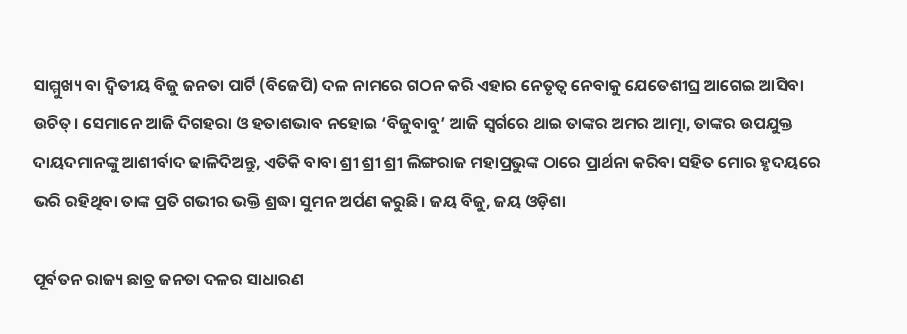ସାମ୍ମୁଖ୍ୟ ବା ଦ୍ୱିତୀୟ ବିଜୁ ଜନତା ପାର୍ଟି (ବିଜେପି) ଦଳ ନାମରେ ଗଠନ କରି ଏହାର ନେତୃତ୍ୱ ନେବାକୁ ଯେତେଶୀଘ୍ର ଆଗେଇ ଆସିବା ଉଚିତ୍। ସେମାନେ ଆଜି ଦିଗହରା ଓ ହତାଶଭାବ ନହୋଇ ‘ବିଜୁବାବୁ’ ଆଜି ସ୍ୱର୍ଗରେ ଥାଇ ତାଙ୍କର ଅମର ଆତ୍ମା, ତାଙ୍କର ଉପଯୁକ୍ତ ଦାୟଦମାନଙ୍କୁ ଆଶୀର୍ବାଦ ଢାଳିଦିଅନ୍ତୁ, ଏତିକି ବାବା ଶ୍ରୀ ଶ୍ରୀ ଶ୍ରୀ ଲିଙ୍ଗରାଜ ମହାପ୍ରଭୁଙ୍କ ଠାରେ ପ୍ରାର୍ଥନା କରିବା ସହିତ ମୋର ହୃଦୟରେ ଭରି ରହିଥିବା ତାଙ୍କ ପ୍ରତି ଗଭୀର ଭକ୍ତି ଶ୍ରଦ୍ଧା ସୁମନ ଅର୍ପଣ କରୁଛି। ଜୟ ବିଜୁ, ଜୟ ଓଡ଼ିଶା

ପୂର୍ବତନ ରାଜ୍ୟ ଛାତ୍ର ଜନତା ଦଳର ସାଧାରଣ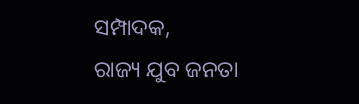ସମ୍ପାଦକ,
ରାଜ୍ୟ ଯୁବ ଜନତା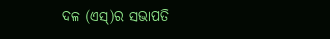ଦଳ (ଏସ୍‌)ର ସଭାପତି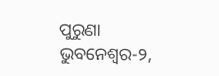ପୁରୁଣା ଭୁବନେଶ୍ୱର-୨,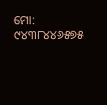ମୋ: ୯୪୩୮୪୪୬୫୭୫